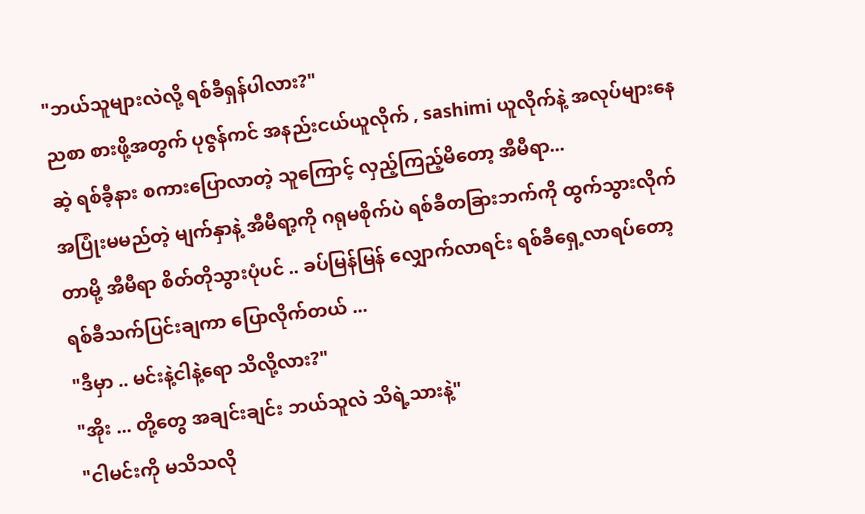"ဘယ်သူများလဲလို့ ရစ်ခီရှန်ပါလား?"
ညစာ စားဖို့အတွက် ပုဇွန်ကင် အနည်းငယ်ယူလိုက် , sashimi ယူလိုက်နဲ့ အလုပ်များနေဆဲ့ ရစ်ခီ့နား စကားပြောလာတဲ့ သူကြောင့် လှည့်ကြည့်မိတော့ အီမီရာ...
အပြုံးမမည်တဲ့ မျက်နှာနဲ့ အီမီရာ့ကို ဂရုမစိုက်ပဲ ရစ်ခီတခြားဘက်ကို ထွက်သွားလိုက်တာမို့ အီမီရာ စိတ်တိုသွားပုံပင် .. ခပ်မြန်မြန် လျှောက်လာရင်း ရစ်ခီရှေ့လာရပ်တော့ ရစ်ခီသက်ပြင်းချကာ ပြောလိုက်တယ် ...
"ဒီမှာ .. မင်းနဲ့ငါနဲ့ရော သိလို့လား?"
"အိုး ... တို့တွေ အချင်းချင်း ဘယ်သူလဲ သိရဲ့သားနဲ့"
"ငါမင်းကို မသိသလို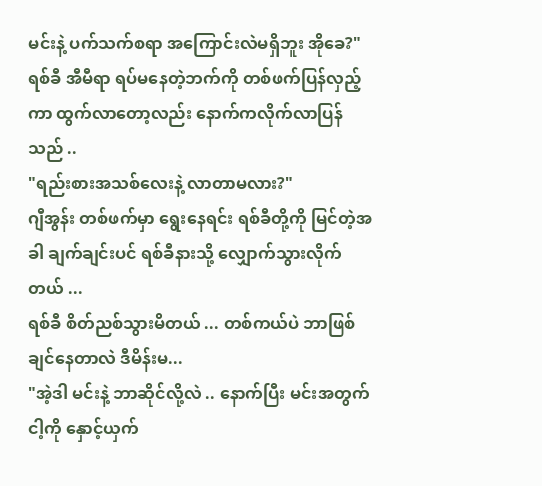မင်းနဲ့ ပက်သက်စရာ အကြောင်းလဲမရှိဘူး အိုခေ?"
ရစ်ခီ အီမီရာ ရပ်မနေတဲ့ဘက်ကို တစ်ဖက်ပြန်လှည့်ကာ ထွက်လာတော့လည်း နောက်ကလိုက်လာပြန်သည် ..
"ရည်းစားအသစ်လေးနဲ့ လာတာမလား?"
ဂျီအွန်း တစ်ဖက်မှာ ရွေးနေရင်း ရစ်ခီတို့ကို မြင်တဲ့အခါ ချက်ချင်းပင် ရစ်ခီနားသို့ လျှောက်သွားလိုက်တယ် ...
ရစ်ခီ စိတ်ညစ်သွားမိတယ် ... တစ်ကယ်ပဲ ဘာဖြစ်ချင်နေတာလဲ ဒီမိန်းမ...
"အဲ့ဒါ မင်းနဲ့ ဘာဆိုင်လို့လဲ .. နောက်ပြီး မင်းအတွက် ငါ့ကို နှောင့်ယှက်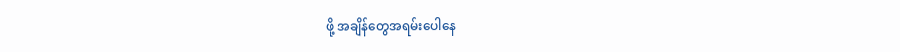ဖို့ အချိန်တွေအရမ်းပေါနေ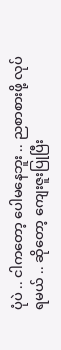ပုံပဲ .. ငါကတော့ ပေါမနေဘူး .. ညစာစားဖို့ လုပ်ရမယ် .. ဆိုတော့ ကျေးဇူးပြုပြီး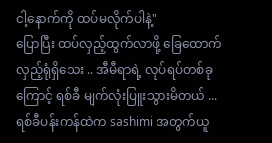ငါ့နောက်ကို ထပ်မလိုက်ပါနဲ့"
ပြောပြီး ထပ်လှည့်ထွက်လာဖို့ ခြေထောက်လှည့်ရုံရှိသေး .. အီမီရာရဲ့ လုပ်ရပ်တစ်ခုကြောင့် ရစ်ခီ မျက်လုံးပြူးသွားမိတယ် ...
ရစ်ခီပန်းကန်ထဲက sashimi အတွက်ယူ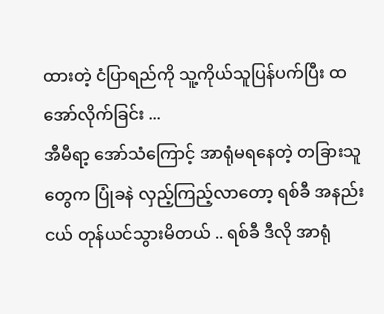ထားတဲ့ ငံပြာရည်ကို သူ့ကိုယ်သူပြန်ပက်ပြီး ထအော်လိုက်ခြင်း ...
အီမီရာ့ အော်သံကြောင့် အာရုံမရနေတဲ့ တခြားသူတွေက ပြုံခနဲ လှည့်ကြည့်လာတော့ ရစ်ခီ အနည်းငယ် တုန်ယင်သွားမိတယ် .. ရစ်ခီ ဒီလို အာရုံ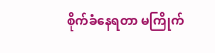စိုက်ခံနေရတာ မကြိုက်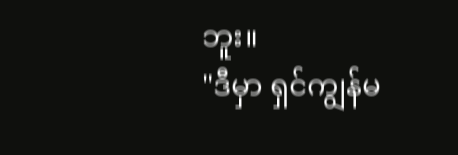ဘူး။
"ဒီမှာ ရှင်ကျွန်မ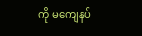ကို မကျေနပ်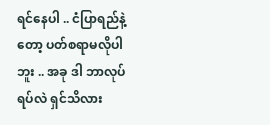ရင်နေပါ .. ငံပြာရည်နဲ့တော့ ပတ်စရာမလိုပါဘူး .. အခု ဒါ ဘာလုပ်ရပ်လဲ ရှင်သိလား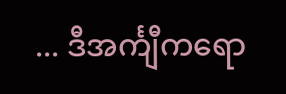... ဒီအင်္ကျီကရော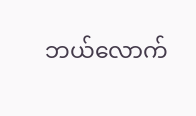ဘယ်လောက်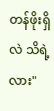တန်ဖိုးရှိလဲ သိရဲ့လား"